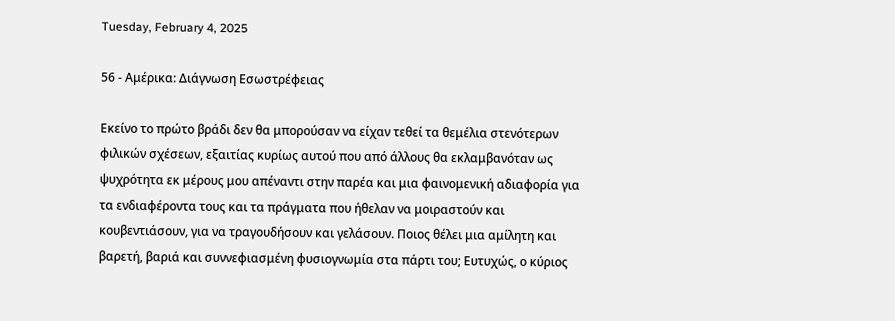Tuesday, February 4, 2025

56 - Αμέρικα: Διάγνωση Εσωστρέφειας

Εκείνο το πρώτο βράδι δεν θα μπορούσαν να είχαν τεθεί τα θεμέλια στενότερων φιλικών σχέσεων, εξαιτίας κυρίως αυτού που από άλλους θα εκλαμβανόταν ως ψυχρότητα εκ μέρους μου απέναντι στην παρέα και μια φαινομενική αδιαφορία για τα ενδιαφέροντα τους και τα πράγματα που ήθελαν να μοιραστούν και κουβεντιάσουν, για να τραγουδήσουν και γελάσουν. Ποιος θέλει μια αμίλητη και βαρετή, βαριά και συννεφιασμένη φυσιογνωμία στα πάρτι του; Ευτυχώς, ο κύριος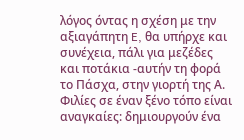λόγος όντας η σχέση με την αξιαγάπητη E, θα υπήρχε και συνέχεια, πάλι για μεζέδες και ποτάκια -αυτήν τη φορά το Πάσχα, στην γιορτή της Α. Φιλίες σε έναν ξένο τόπο είναι αναγκαίες: δημιουργούν ένα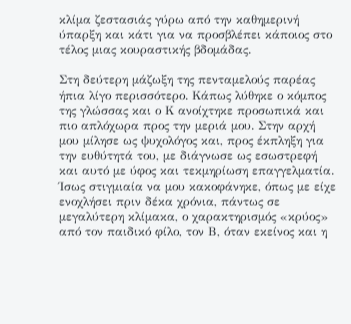κλίμα ζεστασιάς γύρω από την καθημερινή ύπαρξη και κάτι για να προσβλέπει κάποιος στο τέλος μιας κουραστικής βδομάδας.

Στη δεύτερη μάζωξη της πενταμελούς παρέας ήπια λίγο περισσότερο. Κάπως λύθηκε ο κόμπος της γλώσσας και ο Κ ανοίχτηκε προσωπικά και πιο απλόχωρα προς την μεριά μου. Στην αρχή μου μίλησε ως ψυχολόγος και, προς έκπληξη για την ευθύτητά του, με διάγνωσε ως εσωστρεφή και αυτό με ύφος και τεκμηρίωση επαγγελματία. Ίσως στιγμιαία να μου κακοφάνηκε, όπως με είχε ενοχλήσει πριν δέκα χρόνια, πάντως σε μεγαλύτερη κλίμακα, ο χαρακτηρισμός «κρύος» από τον παιδικό φίλο, τον Β, όταν εκείνος και η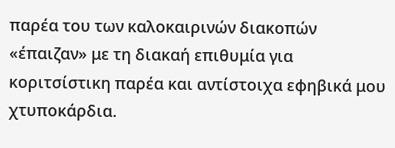παρέα του των καλοκαιρινών διακοπών «έπαιζαν» με τη διακαή επιθυμία για κοριτσίστικη παρέα και αντίστοιχα εφηβικά μου χτυποκάρδια.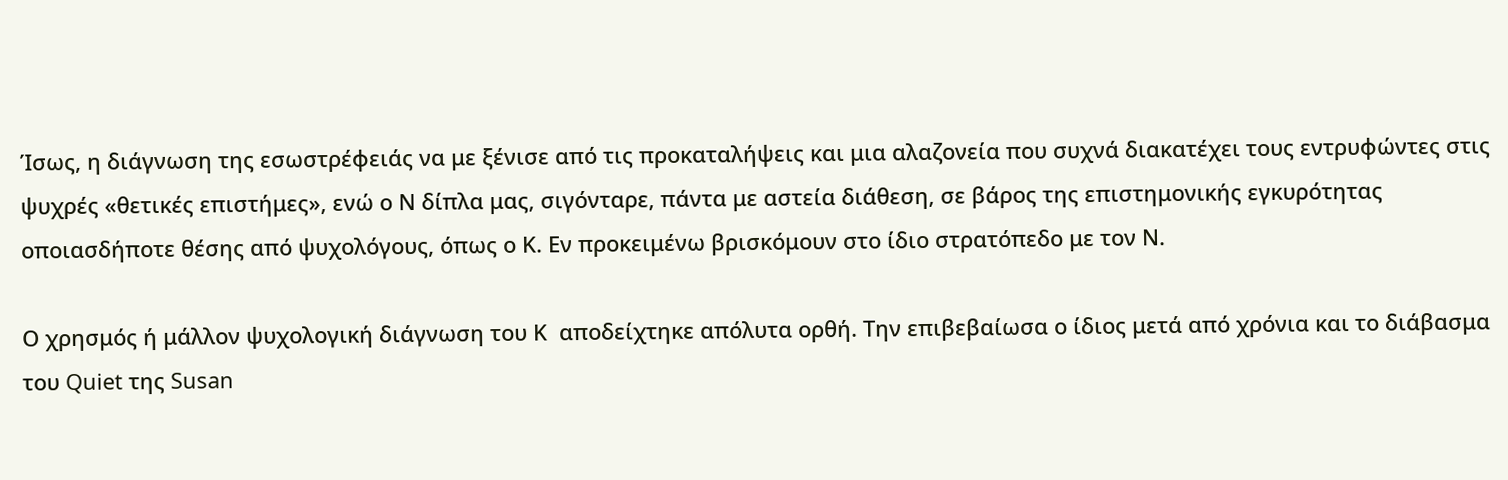Ίσως, η διάγνωση της εσωστρέφειάς να με ξένισε από τις προκαταλήψεις και μια αλαζονεία που συχνά διακατέχει τους εντρυφώντες στις ψυχρές «θετικές επιστήμες», ενώ ο Ν δίπλα μας, σιγόνταρε, πάντα με αστεία διάθεση, σε βάρος της επιστημονικής εγκυρότητας οποιασδήποτε θέσης από ψυχολόγους, όπως ο Κ. Εν προκειμένω βρισκόμουν στο ίδιο στρατόπεδο με τον Ν.

Ο χρησμός ή μάλλον ψυχολογική διάγνωση του Κ  αποδείχτηκε απόλυτα ορθή. Την επιβεβαίωσα ο ίδιος μετά από χρόνια και το διάβασμα του Quiet της Susan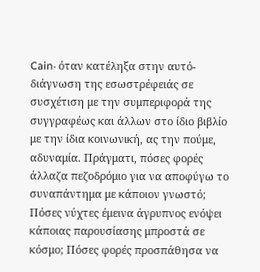Cain· όταν κατέληξα στην αυτό-διάγνωση της εσωστρέφειάς σε συσχέτιση με την συμπεριφορά της συγγραφέως και άλλων στο ίδιο βιβλίο με την ίδια κοινωνική, ας την πούμε, αδυναμία. Πράγματι, πόσες φορές άλλαζα πεζοδρόμιο για να αποφύγω το συναπάντημα με κάποιον γνωστό; Πόσες νύχτες έμεινα άγρυπνος ενόψει κάποιας παρουσίασης μπροστά σε κόσμο; Πόσες φορές προσπάθησα να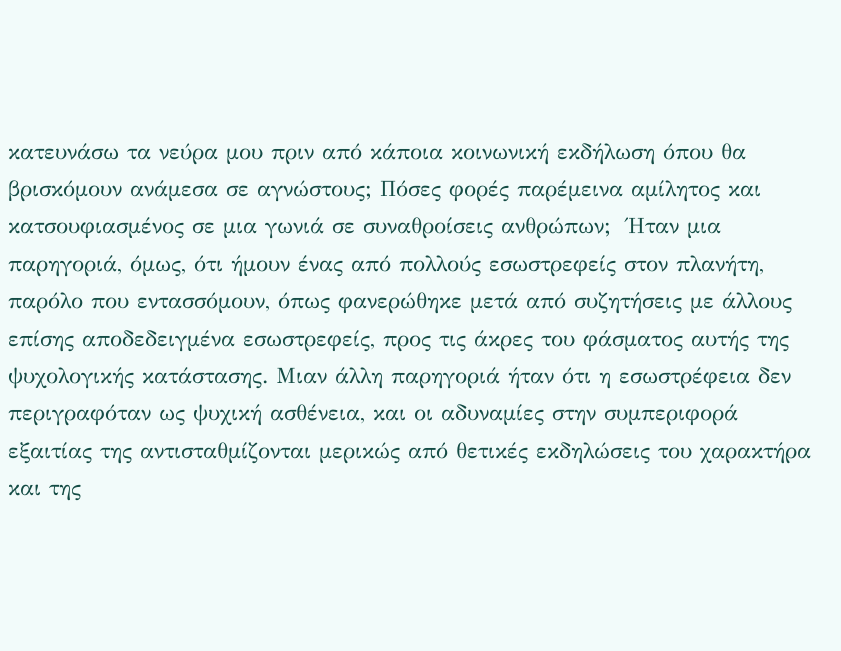κατευνάσω τα νεύρα μου πριν από κάποια κοινωνική εκδήλωση όπου θα βρισκόμουν ανάμεσα σε αγνώστους; Πόσες φορές παρέμεινα αμίλητος και κατσουφιασμένος σε μια γωνιά σε συναθροίσεις ανθρώπων;  Ήταν μια παρηγοριά, όμως, ότι ήμουν ένας από πολλούς εσωστρεφείς στον πλανήτη, παρόλο που εντασσόμουν, όπως φανερώθηκε μετά από συζητήσεις με άλλους επίσης αποδεδειγμένα εσωστρεφείς, προς τις άκρες του φάσματος αυτής της ψυχολογικής κατάστασης. Μιαν άλλη παρηγοριά ήταν ότι η εσωστρέφεια δεν περιγραφόταν ως ψυχική ασθένεια, και οι αδυναμίες στην συμπεριφορά εξαιτίας της αντισταθμίζονται μερικώς από θετικές εκδηλώσεις του χαρακτήρα και της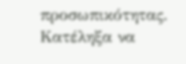προσωπικότητας. Κατέληξα να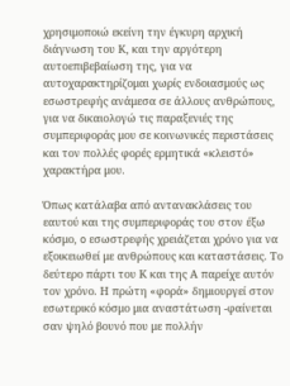χρησιμοποιώ εκείνη την έγκυρη αρχική διάγνωση του Κ, και την αργότερη αυτοεπιβεβαίωση της, για να αυτοχαρακτηρίζομαι χωρίς ενδοιασμούς ως εσωστρεφής ανάμεσα σε άλλους ανθρώπους, για να δικαιολογώ τις παραξενιές της συμπεριφοράς μου σε κοινωνικές περιστάσεις και τον πολλές φορές ερμητικά «κλειστό» χαρακτήρα μου.

Όπως κατάλαβα από αντανακλάσεις του εαυτού και της συμπεριφοράς του στον έξω κόσμο, o εσωστρεφής χρειάζεται χρόνο για να εξοικειωθεί με ανθρώπους και καταστάσεις. Το δεύτερο πάρτι του Κ και της Α παρείχε αυτόν τον χρόνο. Η πρώτη «φορά» δημιουργεί στον εσωτερικό κόσμο μια αναστάτωση -φαίνεται σαν ψηλό βουνό που με πολλήν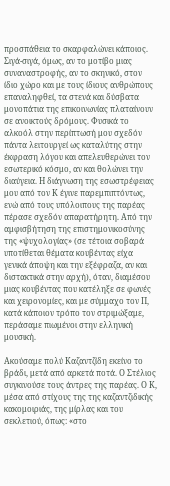προσπάθεια το σκαρφαλώνει κάποιος. Σιγά-σιγά, όμως, αν το μοτίβο μιας συναναστροφής, αν το σκηνικό, στον ίδιο χώρο και με τους ίδιους ανθρώπους επαναληφθεί, τα στενά και δύσβατα μονοπάτια της επικοινωνίας πλαταίνουν σε ανοικτούς δρόμους. Φυσικά το αλκοόλ στην περίπτωσή μου σχεδόν πάντα λειτουργεί ως καταλύτης στην έκφραση λόγου και απελευθερώνει τον εσωτερικό κόσμο, αν και θολώνει την διαύγεια. Η διάγνωση της εσωστρέφειας μου από τον Κ έγινε παρεμπιπτόντως, ενώ από τους υπόλοιπους της παρέας πέρασε σχεδόν απαρατήρητη. Από την αμφισβήτηση της επιστημονικοσύνης της «ψυχολογίας» (σε τέτοια σοβαρά υποτίθεται θέματα κουβέντας είχα γενικά άποψη και την εξέφραζα, αν και διστακτικά στην αρχή), όταν, διαμέσου μιας κουβέντας που κατέληξε σε φωνές και χειρονομίες, και με σύμμαχο τον Π, κατά κάποιον τρόπο τον στριμώξαμε, περάσαμε πιωμένοι στην ελληνική μουσική.

Ακούσαμε πολύ Καζαντζίδη εκείνο το βράδι, μετά από αρκετά ποτά. Ο Στέλιος συγκινούσε τους άντρες της παρέας. Ο Κ, μέσα από στίχους της της καζαντζιδικής κακομοιριάς, της μίρλας και του σεκλετιού, όπως: «στο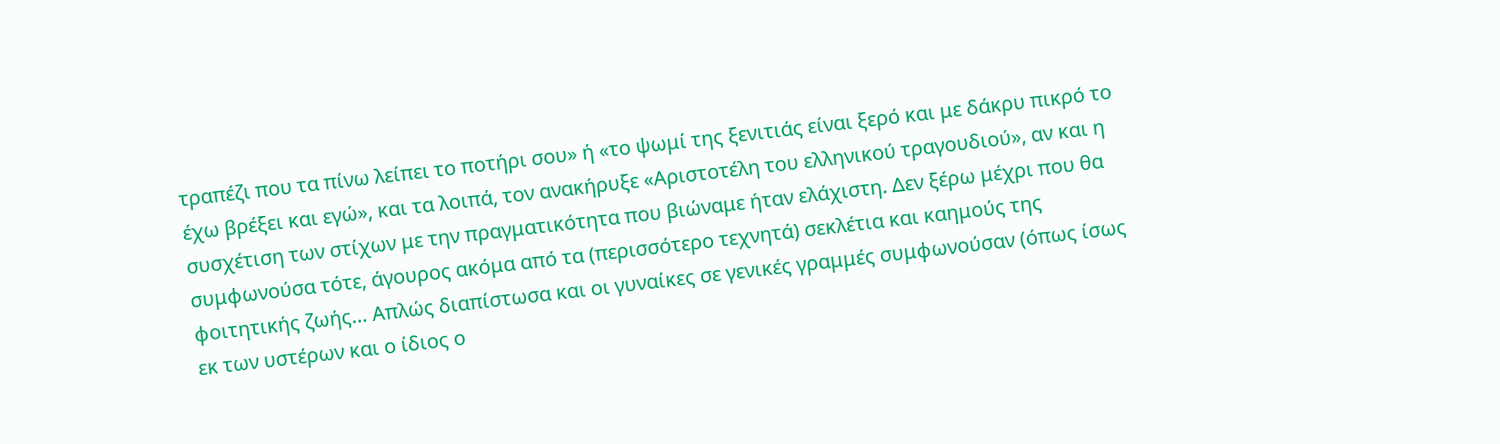τραπέζι που τα πίνω λείπει το ποτήρι σου» ή «το ψωμί της ξενιτιάς είναι ξερό και με δάκρυ πικρό το έχω βρέξει και εγώ», και τα λοιπά, τον ανακήρυξε «Αριστοτέλη του ελληνικού τραγουδιού», αν και η συσχέτιση των στίχων με την πραγματικότητα που βιώναμε ήταν ελάχιστη. Δεν ξέρω μέχρι που θα συμφωνούσα τότε, άγουρος ακόμα από τα (περισσότερο τεχνητά) σεκλέτια και καημούς της φοιτητικής ζωής… Απλώς διαπίστωσα και οι γυναίκες σε γενικές γραμμές συμφωνούσαν (όπως ίσως εκ των υστέρων και ο ίδιος ο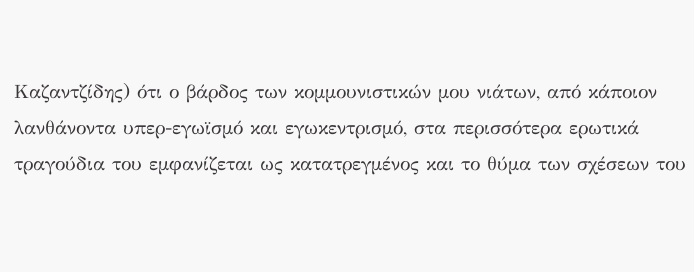Καζαντζίδης) ότι ο βάρδος των κομμουνιστικών μου νιάτων, από κάποιον λανθάνοντα υπερ-εγωϊσμό και εγωκεντρισμό, στα περισσότερα ερωτικά τραγούδια του εμφανίζεται ως κατατρεγμένος και το θύμα των σχέσεων του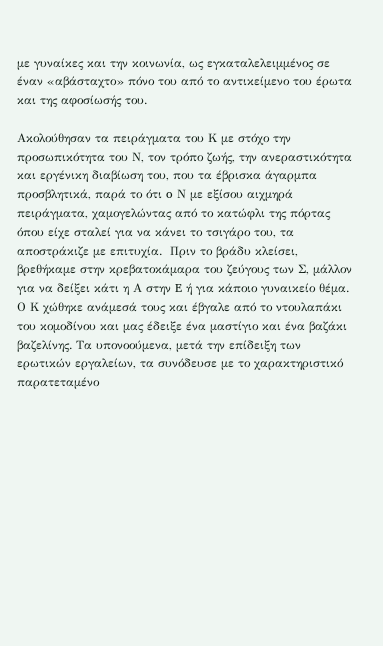με γυναίκες και την κοινωνία, ως εγκαταλελειμμένος σε έναν «αβάσταχτο» πόνο του από το αντικείμενο του έρωτα και της αφοσίωσής του.

Ακολούθησαν τα πειράγματα του Κ με στόχο την προσωπικότητα του Ν, τον τρόπο ζωής, την ανεραστικότητα και εργένικη διαβίωση του, που τα έβρισκα άγαρμπα προσβλητικά, παρά το ότι o Ν με εξίσου αιχμηρά πειράγματα, χαμογελώντας από το κατώφλι της πόρτας όπου είχε σταλεί για να κάνει το τσιγάρο του, τα αποστράκιζε με επιτυχία.  Πριν το βράδυ κλείσει, βρεθήκαμε στην κρεβατοκάμαρα του ζεύγους των Σ, μάλλον για να δείξει κάτι η Α στην E ή για κάποιο γυναικείο θέμα. Ο Κ χώθηκε ανάμεσά τους και έβγαλε από το ντουλαπάκι του κομοδίνου και μας έδειξε ένα μαστίγιο και ένα βαζάκι βαζελίνης. Τα υπονοούμενα, μετά την επίδειξη των ερωτικών εργαλείων, τα συνόδευσε με το χαρακτηριστικό παρατεταμένο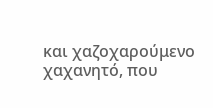και χαζοχαρούμενο χαχανητό, που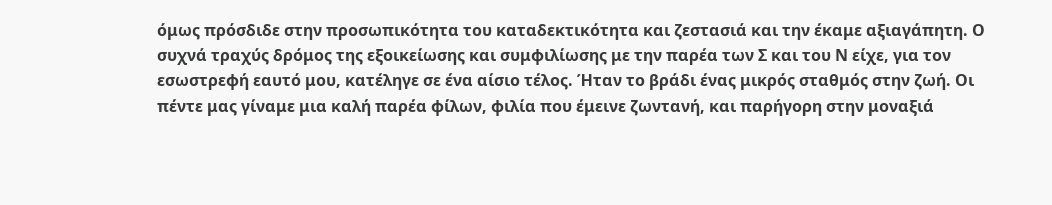όμως πρόσδιδε στην προσωπικότητα του καταδεκτικότητα και ζεστασιά και την έκαμε αξιαγάπητη. Ο συχνά τραχύς δρόμος της εξοικείωσης και συμφιλίωσης με την παρέα των Σ και του Ν είχε, για τον εσωστρεφή εαυτό μου, κατέληγε σε ένα αίσιο τέλος. Ήταν το βράδι ένας μικρός σταθμός στην ζωή. Οι πέντε μας γίναμε μια καλή παρέα φίλων, φιλία που έμεινε ζωντανή, και παρήγορη στην μοναξιά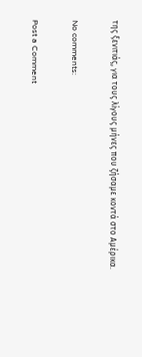της ξενιτιάς, για τους λίγους μήνες που ζήσαμε κοντά στο Αμέρικα.

No comments:

Post a Comment